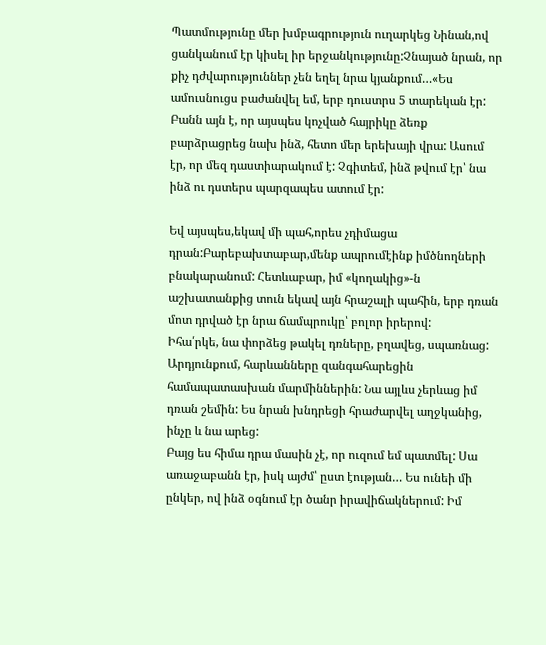Պատմությունը մեր խմբագրություն ուղարկեց Նինան,ով ցանկանում էր կիսել իր երջանկությունը:Չնայած նրան, որ քիչ դժվարություններ չեն եղել նրա կյանքում…«Ես ամուսնուցս բաժանվել եմ, երբ դուստրս 5 տարեկան էր: Բանն այն է, որ այսպես կոչված հայրիկը ձեռք բարձրացրեց նախ ինձ, հետո մեր երեխայի վրա: Ասում էր, որ մեզ դաստիարակում է: Չգիտեմ, ինձ թվում էր՝ նա ինձ ու դստերս պարզապես ատում էր:

Եվ այսպես,եկավ մի պահ,որես չդիմացա դրան:Բարեբախտաբար,մենք ապրումէինք իմծնողների բնակարանում: Հետևաբար, իմ «կողակից»-ն աշխատանքից տուն եկավ այն հրաշալի պահին, երբ դռան մոտ դրված էր նրա ճամպրուկը՝ բոլոր իրերով:
Իհա՛րկե, նա փորձեց թակել դռները, բղավեց, սպառնաց: Արդյունքում, հարևանները զանգահարեցին համապատասխան մարմիններին: Նա այլևս չերևաց իմ դռան շեմին: Ես նրան խնդրեցի հրաժարվել աղջկանից, ինչը և նա արեց:
Բայց ես հիմա դրա մասին չէ, որ ուզում եմ պատմել: Սա առաջաբանն էր, իսկ այժմ՝ ըստ էության… Ես ունեի մի ընկեր, ով ինձ օգնում էր ծանր իրավիճակներում: Իմ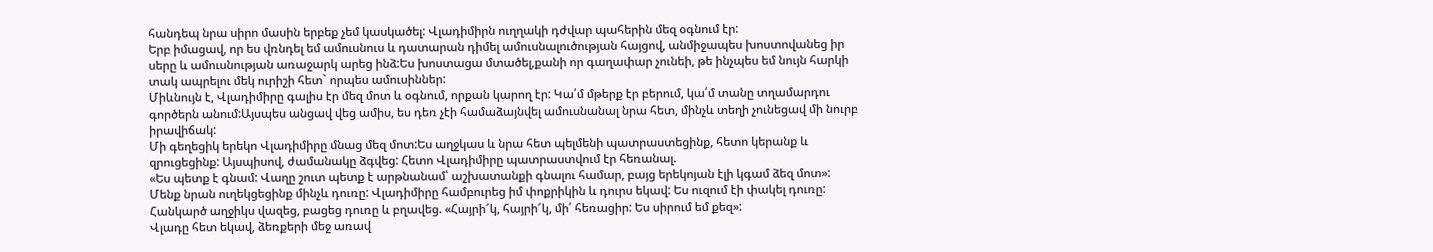հանդեպ նրա սիրո մասին երբեք չեմ կասկածել: Վլադիմիրն ուղղակի դժվար պահերին մեզ օգնում էր:
Երբ իմացավ, որ ես վռնդել եմ ամուսնուս և դատարան դիմել ամուսնալուծության հայցով, անմիջապես խոստովանեց իր սերը և ամուսնության առաջարկ արեց ինձ:Ես խոստացա մտածել,քանի որ գաղափար չունեի, թե ինչպես եմ նույն հարկի տակ ապրելու մեկ ուրիշի հետ` որպես ամուսիններ:
Միևնույն է, Վլադիմիրը գալիս էր մեզ մոտ և օգնում, որքան կարող էր: Կա՛մ մթերք էր բերում, կա՛մ տանը տղամարդու գործերն անում:Այսպես անցավ վեց ամիս, ես դեռ չէի համաձայնվել ամուսնանալ նրա հետ, մինչև տեղի չունեցավ մի նուրբ իրավիճակ:
Մի գեղեցիկ երեկո Վլադիմիրը մնաց մեզ մոտ:Ես աղջկաս և նրա հետ պելմենի պատրաստեցինք, հետո կերանք և զրուցեցինք: Այսպիսով, ժամանակը ձգվեց: Հետո Վլադիմիրը պատրաստվում էր հեռանալ.
«Ես պետք է գնամ: Վաղը շուտ պետք է արթնանամ՝ աշխատանքի գնալու համար, բայց երեկոյան էլի կգամ ձեզ մոտ»: Մենք նրան ուղեկցեցինք մինչև դուռը: Վլադիմիրը համբուրեց իմ փոքրիկին և դուրս եկավ: Ես ուզում էի փակել դուռը: Հանկարծ աղջիկս վազեց, բացեց դուռը և բղավեց. «Հայրի՜կ, հայրի՜կ, մի՛ հեռացիր: Ես սիրում եմ քեզ»:
Վլադը հետ եկավ, ձեռքերի մեջ առավ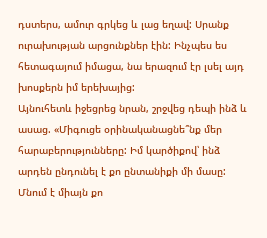դստերս, ամուր գրկեց և լաց եղավ: Սրանք ուրախության արցունքներ էին: Ինչպես ես հետագայում իմացա, նա երազում էր լսել այդ խոսքերն իմ երեխայից:
Այնուհետև իջեցրեց նրան, շրջվեց դեպի ինձ և ասաց. «Միգուցե օրինականացնե՞նք մեր հարաբերությունները: Իմ կարծիքով՝ ինձ արդեն ընդունել է քո ընտանիքի մի մասը: Մնում է միայն քո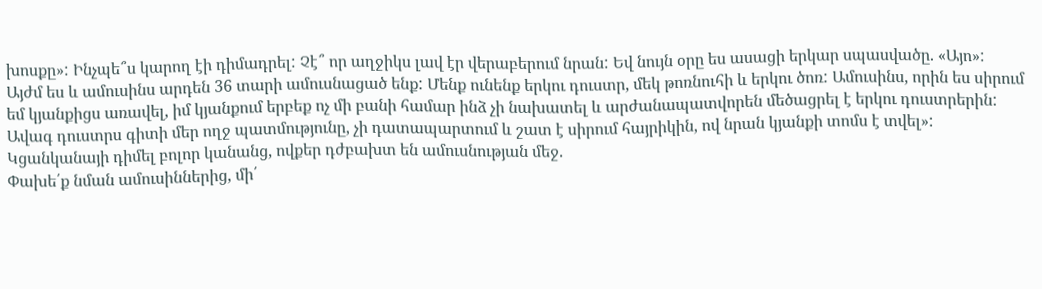խոսքը»: Ինչպե՞ս կարող էի դիմադրել: Չէ՞ որ աղջիկս լավ էր վերաբերում նրան: Եվ նույն օրը ես ասացի երկար սպասվածը. «Այո»:
Այժմ ես և ամուսինս արդեն 36 տարի ամուսնացած ենք: Մենք ունենք երկու դուստր, մեկ թոռնուհի և երկու ծոռ: Ամուսինս, որին ես սիրում եմ կյանքիցս առավել, իմ կյանքում երբեք ոչ մի բանի համար ինձ չի նախատել և արժանապատվորեն մեծացրել է երկու դուստրերին:
Ավագ դուստրս գիտի մեր ողջ պատմությունը, չի դատապարտում և շատ է սիրում հայրիկին, ով նրան կյանքի տոմս է տվել»: Կցանկանայի դիմել բոլոր կանանց, ովքեր դժբախտ են ամուսնության մեջ.
Փախե՛ք նման ամուսիններից, մի՛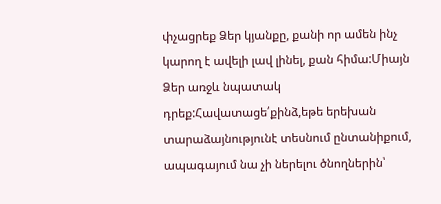փչացրեք Ձեր կյանքը, քանի որ ամեն ինչ կարող է ավելի լավ լինել, քան հիմա:Միայն Ձեր առջև նպատակ դրեք:Հավատացե՛քինձ,եթե երեխան տարաձայնությունէ տեսնում ընտանիքում, ապագայում նա չի ներելու ծնողներին՝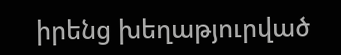իրենց խեղաթյուրված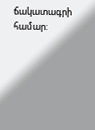ճակատագրի համար: